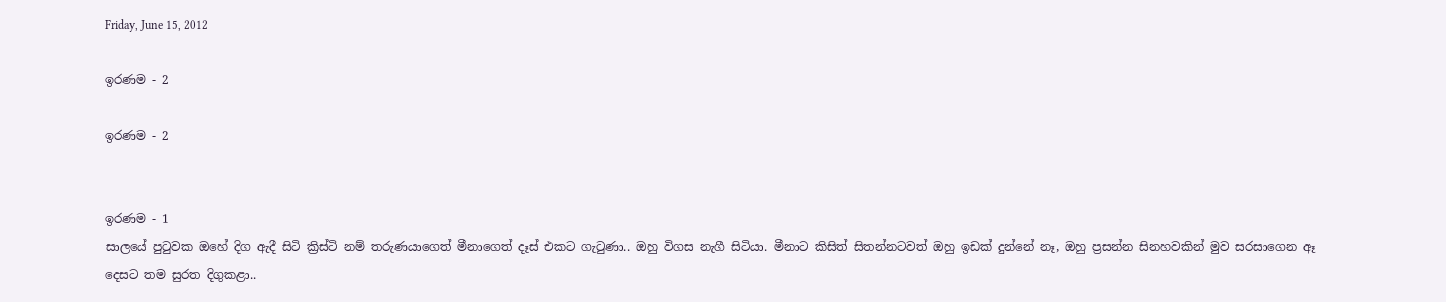Friday, June 15, 2012

ඉරණම - 2

ඉරණම - 2


ඉරණම - 1
සාලයේ පු‍ටුවක ඔහේ දිග ඇදී සිටි ක්‍රිස්ටි නම් තරුණයාගෙත් මීනාගෙත් දෑස් එකට ගැ‍ටුණා.. ඔහු විගස නැගී සිටියා. මීනාට කිසිත් සිතන්නටවත් ඔහු ඉඩක් දුන්නේ නෑ, ඔහු ප්‍රසන්න සිනහවකින් මුව සරසාගෙන ඈ දෙසට තම සුරත දිගුකළා..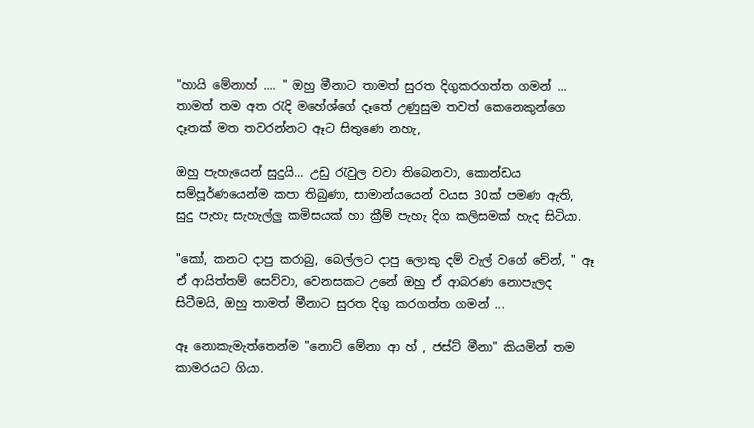"හායි මේනාහ් .... " ඔහු මීනාට තාමත් සුරත දිගුකරගත්ත ගමන් ... තාමත් තම අත ‍රැදි මහේශ්ගේ දෑතේ උණුසුම තවත් කෙනෙකුන්ගෙ දෑතක් මත තවරන්නට ඈට සිතුණෙ නහැ,

ඔහු පැහැයෙන් සුදුයි... උඩු ‍රැවුල වවා තිබෙනවා, කොන්ඩය සම්පූර්ණයෙන්ම කපා තිබුණා, සාමාන්යයෙන් වයස 30ක් පමණ ඇති, සුදු පැහැ සැහැල්ලු කමිසයක් හා ක්‍රීම් පැහැ දිග කලිසමක් හැද සිටියා.

"කෝ, කනට දාපු කරාබු, බෙල්ලට දාපු ලොකු දම් වැල් වගේ චේන්, " ඈ ඒ ආයිත්තම් සෙව්වා, වෙනසකට උනේ ඔහු ඒ ආබරණ නොපැලද සිටීමයි, ඔහු තාමත් මීනාට සුරත දිගු කරගත්ත ගමන් ...

ඈ නොකැමැත්තෙන්ම "නොට් මේනා ආ හ් , ජස්ට් මීනා" කියමින් තම කාමරයට ගියා.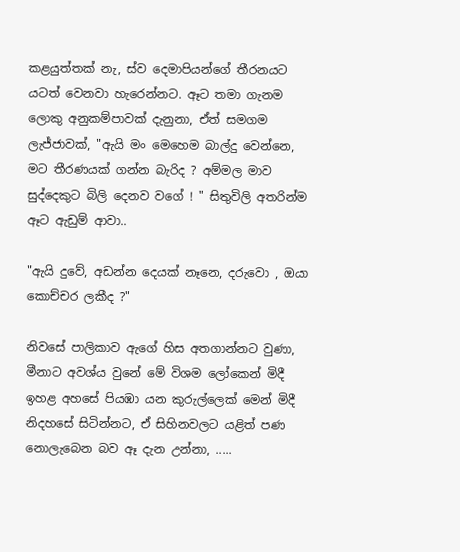කළයුත්තක් නැ, ස්ව දෙමාපියන්ගේ තීරනයට යටත් වෙනවා හැරෙන්නට. ඈට තමා ගැනම ලොකු අනුකම්පාවක් දැනුනා, ඒත් සමගම ලැජ්ජාවක්, "ඇයි මං මෙහෙම බාල්දු වෙන්නෙ, මට තීරණයක් ගන්න බැරිද ? අම්මල මාව සුද්දෙකුට බිලි දෙනව වගේ ! " සිතුවිලි අතරින්ම ඈට ඇඩුම් ආවා..

"ඇයි දුවේ, අඩන්න දෙයක් නෑනෙ, දරුවො , ඔයා කොච්චර ලකීද ?"

නිවසේ පාලිකාව ඇගේ හිස අතගාන්නට වුණා, මීනාට අවශ්ය වුනේ මේ විශම ලෝකෙන් මිදී ඉහළ අහසේ පියඹා යන කුරුල්ලෙක් මෙන් මිදී නිදහසේ සිටින්නට, ඒ සිහිනවලට යළිත් පණ නොලැබෙන බව ඈ දැන උන්නා, .....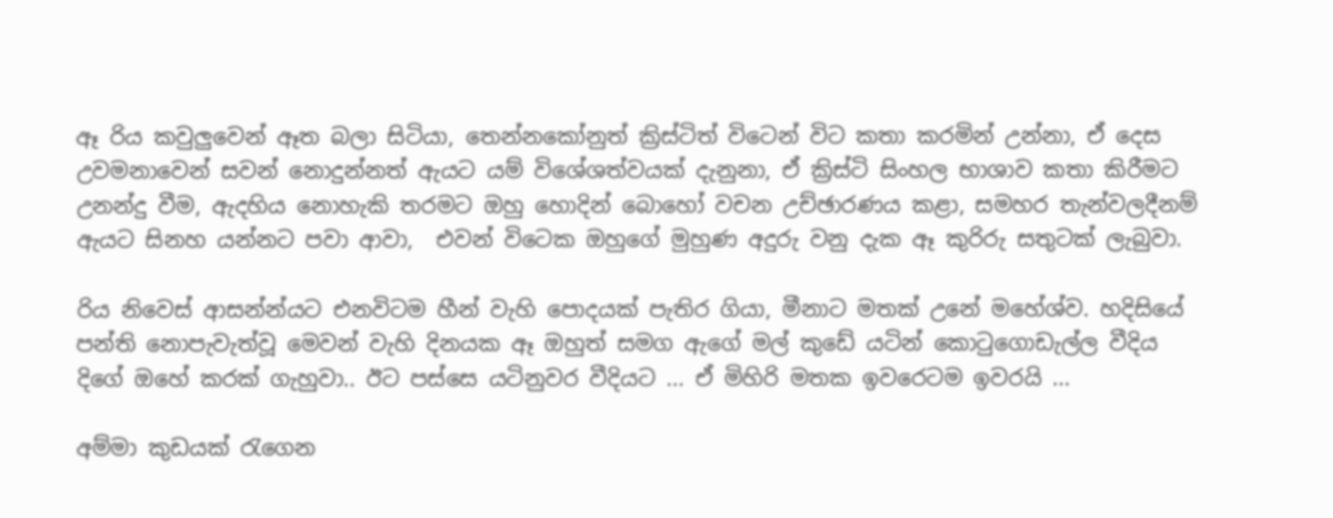ඈ රිය කවුලුවෙන් ඈත බලා සිටියා, තෙන්නකෝනුත් ක්‍රිස්ටිත් විටෙන් විට කතා කරමින් උන්නා, ඒ දෙස උවමනාවෙන් සවන් නොදුන්නත් ඇයට යම් විශේශත්වයක් දැනුනා, ඒ ක්‍රිස්ටි සිංහල භාශාව කතා කිරීමට උනන්දු වීම, ඇදහිය නොහැකි තරමට ඔහු හොදින් බොහෝ වචන උච්ඡාරණය කළා, සමහර තැන්වලදීනම් ඇයට සිනහ යන්නට පවා ආවා,  එවන් විටෙක ඔහුගේ මුහුණ අදුරු වනු දැක ඈ කුරිරු සතුටක් ලැබුවා.

රිය නිවෙස් ආසන්න්යට එනවිටම හීන් වැහි පොදයක් පැතිර ගියා, මීනාට මතක් උනේ මහේශ්ව. හදිසියේ පන්ති නොපැවැත්වූ මෙවන් වැහි දිනයක ඈ ඔහුත් සමග ඇගේ මල් කුඩේ යටින් කො‍ටුගොඩැල්ල වීදිය දිගේ ඔහේ කරක් ගැහුවා.. ඊට පස්සෙ යටිනුවර වීදියට ... ඒ මිහිරි මතක ඉවරෙටම ඉවරයි ...

අම්මා කුඩයක් ‍රැගෙන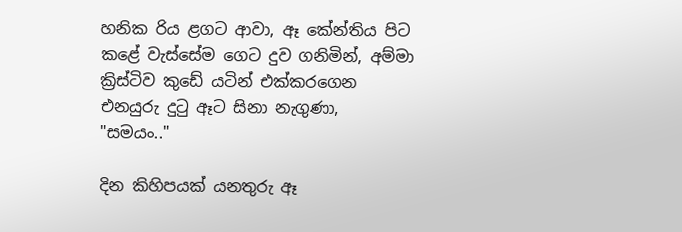හනික රිය ළගට ආවා, ඈ කේන්තිය පිට කළේ වැස්සේම ගෙට දුව ගනිමින්, අම්මා ක්‍රිස්ටිව කුඩේ යටින් එක්කරගෙන එනයුරු දු‍ටු ඈට සිනා නැගුණා,
"සමයං.."

දින කිහිපයක් යනතුරු ඈ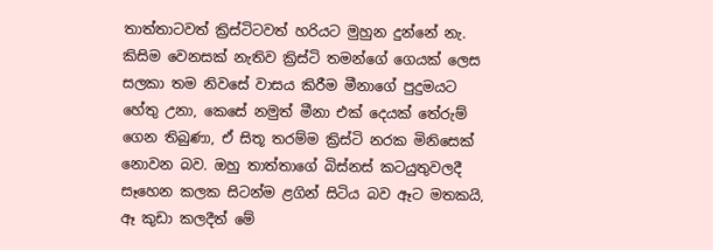තාත්තාටවත් ක්‍රිස්ටිටවත් හරියට මුහුන දුන්නේ නැ. කිසිම වෙනසක් නැතිව ක්‍රිස්ටි තමන්ගේ ගෙයක් ලෙස සලකා තම නිවසේ වාසය කිරීම මීනාගේ පුදුමයට හේතු උනා, කෙසේ නමුත් මීනා එක් දෙයක් තේරුම් ගෙන තිබුණා, ඒ සිතූ තරම්ම ක්‍රිස්ටි නරක මිනිසෙක් නොවන බව. ඔහු තාත්තාගේ බිස්නස් කටයුතුවලදී සෑහෙන කලක සිටන්ම ළගින් සිටිය බව ඈට මතකයි, ඈ කුඩා කලදීත් මේ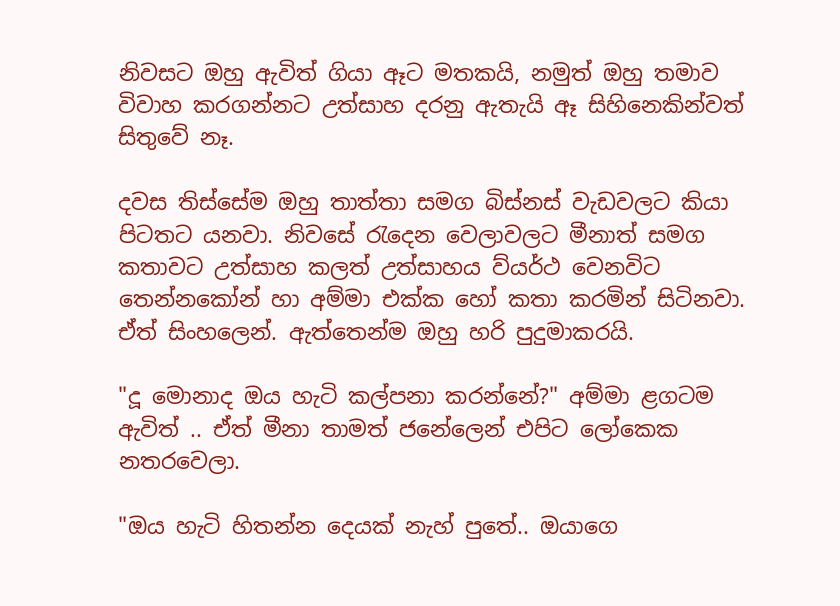නිවසට ඔහු ඇවිත් ගියා ඈට මතකයි, නමුත් ඔහු තමාව විවාහ කරගන්නට උත්සාහ දරනු ඇතැයි ඈ සිහිනෙකින්වත් සිතුවේ නෑ.

දවස තිස්සේම ඔහු තාත්තා සමග බිස්නස් වැඩවලට කියා පිටතට යනවා. නිවසේ ‍රැදෙන වෙලාවලට මීනාත් සමග කතාවට උත්සාහ කලත් උත්සාහය ව්යර්ථ වෙනවිට තෙන්නකෝන් හා අම්මා එක්ක හෝ කතා කරමින් සිටිනවා. ඒත් සිංහලෙන්. ඇත්තෙන්ම ඔහු හරි පුදුමාකරයි.

"දූ මොනාද ඔය හැටි කල්පනා කරන්නේ?" අම්මා ළගටම ඇවිත් .. ඒත් මීනා තාමත් ජනේලෙන් එපිට ලෝකෙක නතරවෙලා.

"ඔය හැටි හිතන්න දෙයක් නැහ් පුතේ.. ඔයාගෙ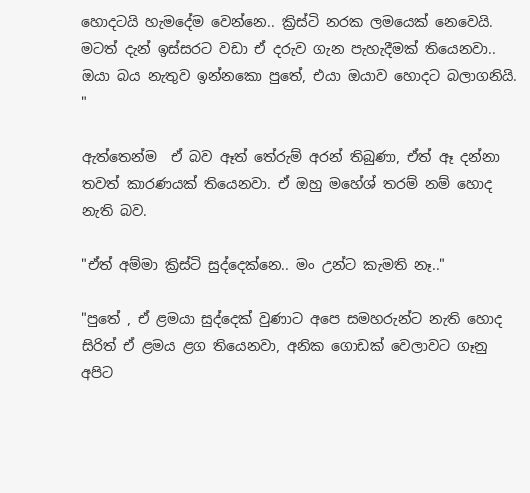හොදටයි හැමදේම වෙන්නෙ.. ක්‍රිස්ටි නරක ලමයෙක් නෙවෙයි. මටත් දැන් ඉස්සරට වඩා ඒ දරුව ගැන පැහැදීමක් තියෙනවා.. ඔයා බය නැතුව ඉන්නකො පුතේ, එයා ඔයාව හොදට බලාගනියි. "

ඇත්තෙන්ම  ඒ බව ඈත් තේරුම් අරන් තිබුණා, ඒත් ඈ දන්නා තවත් කාරණයක් තියෙනවා. ඒ ඔහු මහේශ් තරම් නම් හොද නැති බව.

"ඒත් අම්මා ක්‍රිස්ටි සුද්දෙක්නෙ.. මං උන්ට කැමති නෑ.."

"පුතේ , ඒ ළමයා සුද්දෙක් වුණාට අපෙ සමහරුන්ට නැති හොද සිරිත් ඒ ළමය ළග තියෙනවා, අනික ගොඩක් වෙලාවට ගෑනු අපිට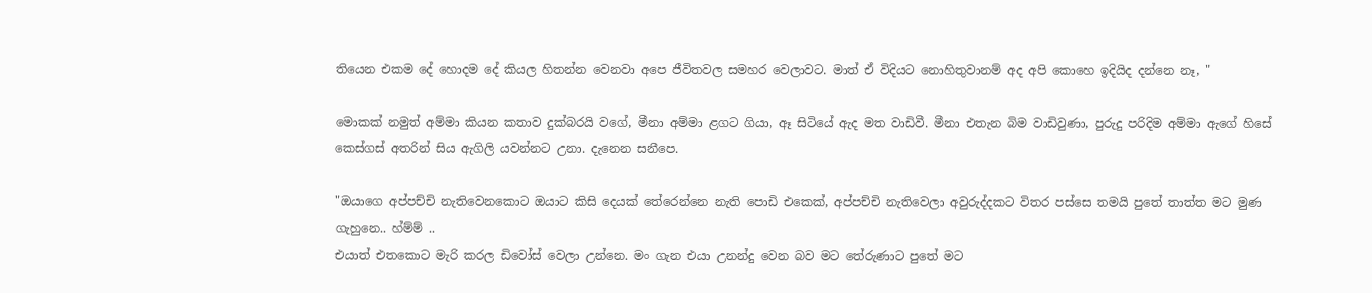තියෙන එකම දේ හොදම දේ කියල හිතන්න වෙනවා අපෙ ජීවිතවල සමහර වෙලාවට. මාත් ඒ විදියට නොහිතුවානම් අද අපි කොහෙ ඉදියිද දන්නෙ නෑ, "

මොකක් නමුත් අම්මා කියන කතාව දුක්බරයි වගේ, මීනා අම්මා ළගට ගියා, ඈ සිටියේ ඇද මත වාඩිවී. මීනා එතැන බිම වාඩිවුණා, පුරුදු පරිදිම අම්මා ඇගේ හිසේ කෙස්ගස් අතරින් සිය ඇගිලි යවන්නට උනා. දැනෙන සනීපෙ.

"ඔයාගෙ අප්පච්චි නැතිවෙනකොට ඔයාට කිසි දෙයක් තේරෙන්නෙ නැති පොඩි එකෙක්, අප්පච්චි නැතිවෙලා අවුරුද්දකට විතර පස්සෙ තමයි පුතේ තාත්ත මට මුණ ගැහුනෙ.. හ්ම්ම් ..
එයාත් එතකොට මැරි කරල ඩිවෝස් වෙලා උන්නෙ. මං ගැන එයා උනන්දු වෙන බව මට තේරුණාට පුතේ මට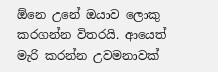ඕනෙ උනේ ඔයාව ලොකු කරගන්න විතරයි. ආයෙත් මැරි කරන්න උවමනාවක්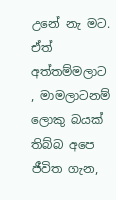උනේ නැ මට. ඒත් අත්තම්මලාට , මාමලාටනම් ලොකු බයක් තිබ්බ අපෙ ජීවිත ගැන,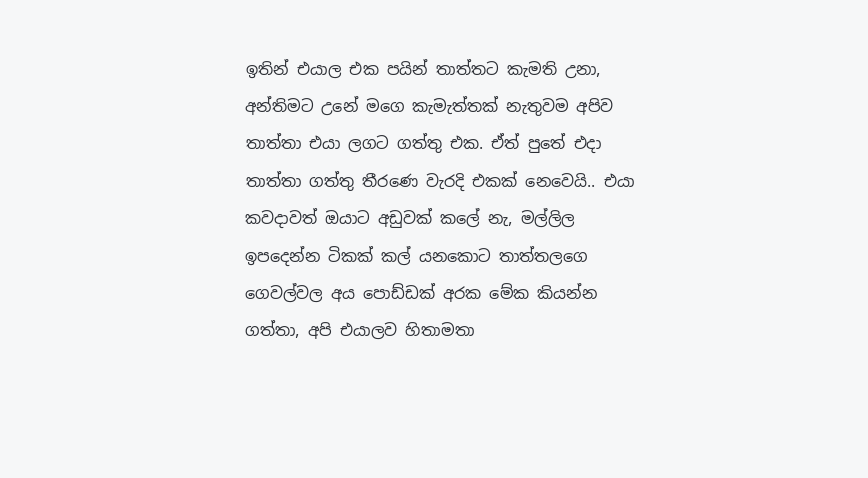ඉතින් එයාල එක පයින් තාත්තට කැමති උනා, අන්තිමට උනේ මගෙ කැමැත්තක් නැතුවම අපිව තාත්තා එයා ලගට ගත්තු එක. ඒත් පුතේ එදා තාත්තා ගත්තු තීරණෙ වැරදි එකක් නෙවෙයි.. එයා කවදාවත් ඔයාට අඩුවක් කලේ නැ, මල්ලිල ඉපදෙන්න ටිකක් කල් යනකොට තාත්තලගෙ ගෙවල්වල අය පොඩ්ඩක් අරක මේක කියන්න ගත්තා, අපි එයාලව හිතාමතා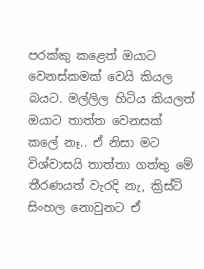පරක්කු කළෙත් ඔයාට වෙනස්කමක් වෙයි කියල බයට. මල්ලිල හිටිය කියලත් ඔයාට තාත්ත වෙනසක් කලේ නෑ.. ඒ නිසා මට විශ්වාසයි තාත්තා ගත්තු මේ තීරණයත් වැරදි නැ, ක්‍රිස්ටි සිංහල නොවුනට ඒ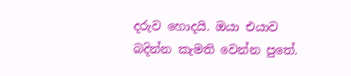දරුව හොදයි. ඔයා එයාව බදින්න කැමති වෙන්න පුතේ.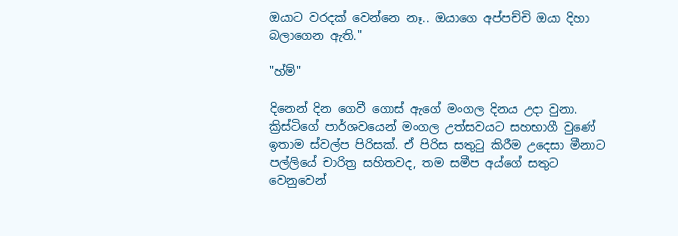ඔයාට වරදක් වෙන්නෙ නෑ.. ඔයාගෙ අප්පච්චි ඔයා දිහා බලාගෙන ඇති."

"හ්ම්"

දිනෙන් දින ගෙවී ගොස් ඇගේ මංගල දිනය උදා වුනා. ක්‍රිස්ටිගේ පාර්ශවයෙන් මංගල උත්සවයට සහභාගී වුණේ ඉතාම ස්වල්ප පිරිසක්. ඒ පිරිස සතු‍ටු කිරීම උදෙසා මීනාට පල්ලියේ චාරිත්‍ර සහිතවද, තම සමීප අය්ගේ සතුට වෙනුවෙන්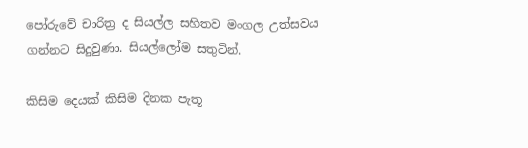පෝරුවේ චාරිත්‍ර ද සියල්ල සහිතව මංගල උත්සවය ගන්නට සිදුවුණා. සියල්ලෝම සතුටින්.

කිසිම දෙයක් කිසිම දිනක පැතූ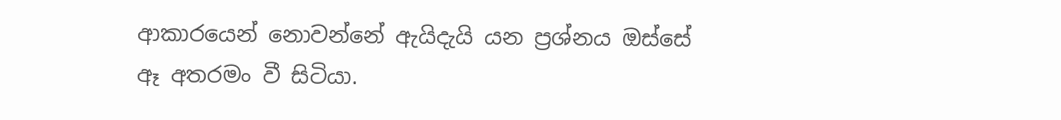ආකාරයෙන් නොවන්නේ ඇයිදැයි යන ප්‍රශ්නය ඔස්සේ ඈ අතරමං වී සිටියා.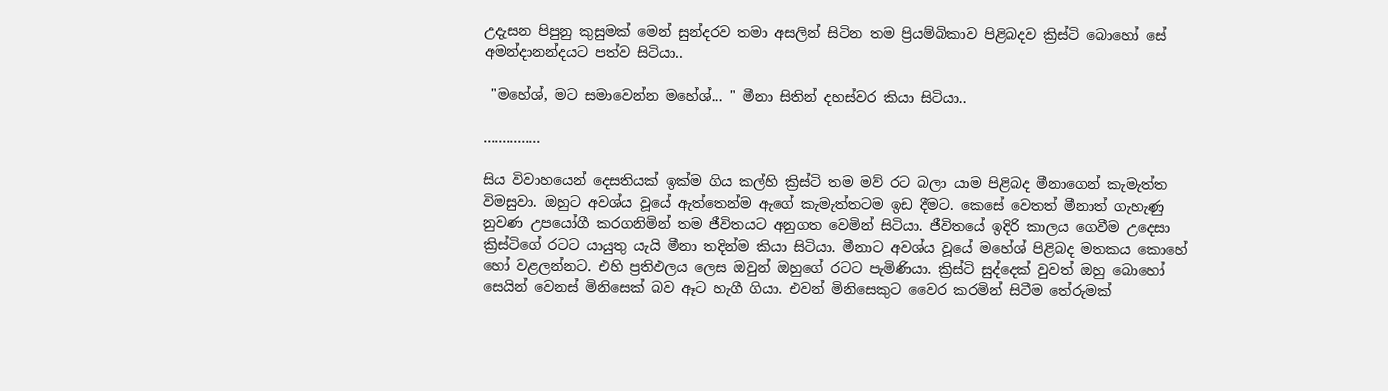උදැසන පිපුනු කුසුමක් මෙන් සුන්දරව තමා අසලින් සිටින තම ප්‍රියම්බිකාව පිළිබදව ක්‍රිස්ටි බොහෝ සේ අමන්දානන්දයට පත්ව සිටියා..

 "මහේශ්, මට සමාවෙන්න මහේශ්... " මීනා සිතින් දහස්වර කියා සිටියා..

...............

සිය විවාහයෙන් දෙසතියක් ඉක්ම ගිය කල්හි ක්‍රිස්ටි තම මව්‍ රට බලා යාම පිළිබද මීනාගෙන් කැමැත්ත විමසුවා. ඔහුට අවශ්ය වූයේ ඇත්තෙන්ම ඇගේ කැමැත්තටම ඉඩ දීමට. කෙසේ වෙතත් මීනාත් ගැහැණු නුවණ උපයෝගී කරගනිමින් තම ජීවිතයට අනුගත වෙමින් සිටියා. ජීවිතයේ ඉදිරි කාලය ගෙවීම උදෙසා ක්‍රිස්ටිගේ රටට යායුතු යැයි මීනා තදින්ම කියා සිටියා. මීනාට අවශ්ය වූයේ මහේශ් පිළිබද මතකය කොහේ හෝ වළලන්නට. එහි ප්‍රතිඵලය ලෙස ඔවුන් ඔහුගේ රටට පැමිණියා. ක්‍රිස්ටි සුද්දෙක් වුවත් ඔහු බොහෝ සෙයින් වෙනස් මිනිසෙක් බව ඈට හැගී ගියා. එවන් මිනිසෙකුට වෛර කරමින් සිටීම තේරුමක්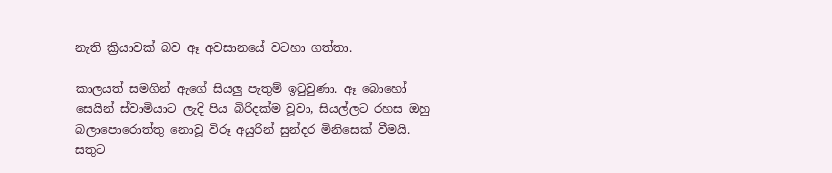නැති ක්‍රියාවක් බව ඈ අවසානයේ වටහා ගත්තා.

කාලයත් සමගින් ඇගේ සියලු පැතුම් ඉ‍ටුවුණා. ඈ බොහෝ සෙයින් ස්වාමියාට ලැදි පිය බිරිදක්ම වූවා, සියල්ලට රහස ඔහු බලාපොරොත්තු නොවූ විරූ අයුරින් සුන්දර මිනිසෙක් වීමයි. සතුට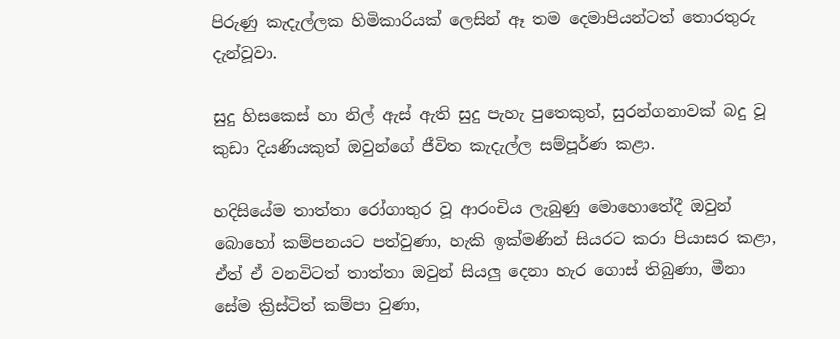පිරුණු කැදැල්ලක හිමිකාරියක් ලෙසින් ඈ තම දෙමාපියන්ටත් තොරතුරු දැන්වූවා.

සුදු හිසකෙස් හා නිල් ඇස් ඇති සුදු පැහැ පුතෙකුත්, සුරන්ගනාවක් බදු වූ කුඩා දියණියකුත් ඔවුන්ගේ ජීවිත කැදැල්ල සම්පූර්ණ කළා.

හදිසියේම තාත්තා රෝගාතුර වූ ආරංචිය ලැබුණු මොහොතේදී ඔවුන් බොහෝ කම්පනයට පත්වුණා, හැකි ඉක්මණින් සියරට කරා පියාසර කළා, ඒත් ඒ වනවිටත් තාත්තා ඔවුන් සියලු දෙනා හැර ගොස් තිබුණා, මීනා සේම ක්‍රිස්ටිත් කම්පා වුණා,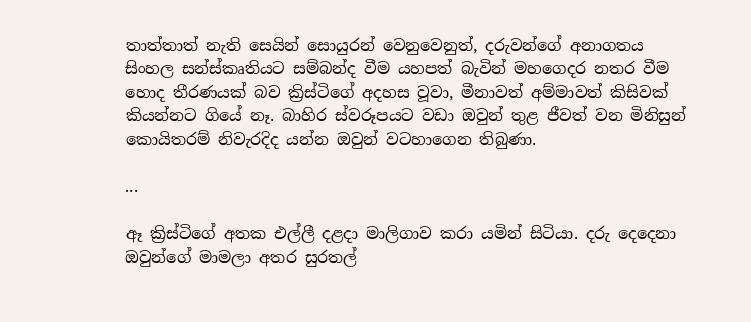තාත්තාත් නැති සෙයින් සොයුරන් වෙනුවෙනුත්, දරුවන්ගේ අනාගතය සිංහල සන්ස්කෘතියට සම්බන්ද වීම යහපත් බැවින් මහගෙදර නතර වීම හොද තීරණයක් බව ක්‍රිස්ටිගේ අදහස වූවා, මීනාවත් අම්මාවත් කිසිවක් කියන්නට ගියේ නෑ. බාහිර ස්වරූපයට වඩා ඔවුන් තුළ ජීවත් වන මිනිසුන් කොයිතරම් නිවැරදිද යන්න ඔවුන් වටහාගෙන තිබුණා.

...

ඈ ක්‍රිස්ටිගේ අතක එල්ලී දළදා මාලිගාව කරා යමින් සිටියා. දරු දෙදෙනා ඔවුන්ගේ මාමලා අතර සුරතල්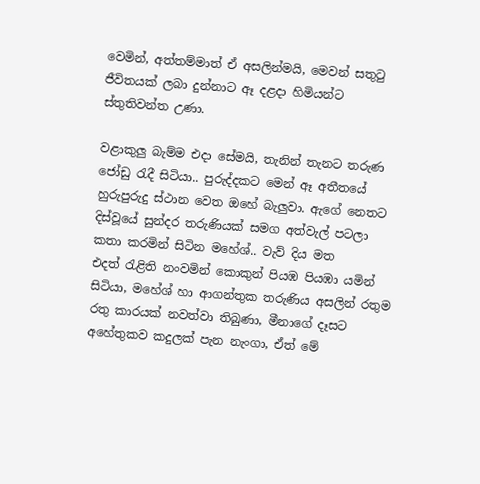වෙමින්, අත්තම්මාත් ඒ අසලින්මයි, මෙවන් සතු‍ටු ජීවිතයක් ලබා දුන්නාට ඈ දළදා හිමියන්ට ස්තුතිවන්ත උණා.

වළාකුලු බැම්ම එදා සේමයි, තැනින් තැනට තරුණ ජෝඩු ‍රැදී සිටියා.. පුරුද්දකට මෙන් ඈ අතීතයේ හුරුපුරුදු ස්ථාන වෙත ඔහේ බැලුවා. ඇගේ නෙතට දිස්වූයේ සුන්දර තරුණියක් සමග අත්වැල් පටලා කතා කරමින් සිටින මහේශ්.. වැව් දිය මත එදත් ‍රැළිති නංවමින් කොකුන් පියඹ පියඹා යමින් සිටියා, මහේශ් හා ආගන්තුක තරුණිය අසලින් රතුම රතු කාරයක් නවත්වා තිබුණා, මීනාගේ දෑසට අහේතුකව කදුලක් පැන නැංගා, ඒත් මේ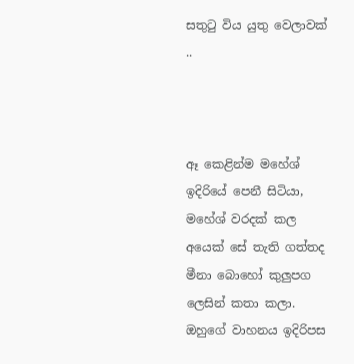සතු‍ටු විය යුතු වෙලාවක් ..



ඈ කෙළින්ම මහේශ් ඉදිරියේ පෙනී සිටියා, මහේශ් වරදක් කල අයෙක් සේ තැති ගත්තද මීනා බොහෝ කුලුපග ලෙසින් කතා කලා. ඔහුගේ වාහනය ඉදිරිපස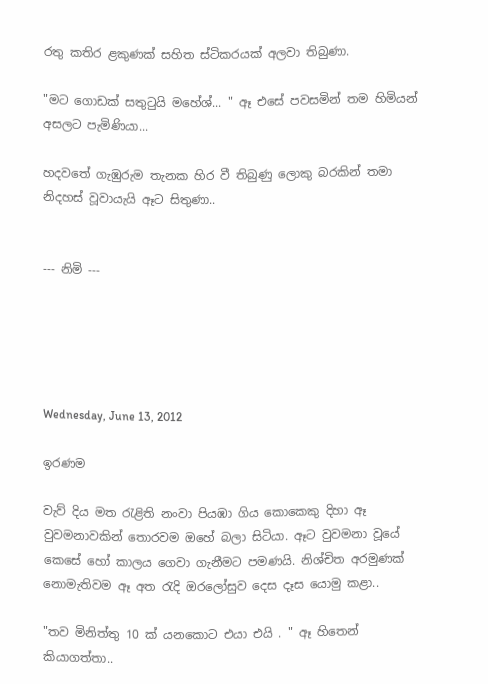රතු කතිර ළකුණක් සහිත ස්ටිකරයක් අලවා තිබුණා.

"මට ගොඩක් සතු‍ටුයි මහේශ්... " ඈ එසේ පවසමින් තම හිමියන් අසලට පැමිණියා...

හදවතේ ගැඹුරුම තැනක හිර වී තිබුණු ලොකු බරකින් තමා නිදහස් වූවායැයි ඈට සිතුණා..


--- නිමි ---





Wednesday, June 13, 2012

ඉරණම

වැව් දිය මත ‍රැළිති නංවා පියඹා ගිය කොකෙකු දිහා ඈ වුවමනාවකින් තොරවම ඔහේ බලා සිටියා. ඈට වුවමනා වූයේ කෙසේ හෝ කාලය ගෙවා ගැනීමට පමණයි. නිශ්චිත අරමුණක් නොමැතිවම ඈ අත ‍රැදි ඔරලෝසුව දෙස දෑස යොමු කළා..

"තව මිනිත්තු 10 ක් යනකොට එයා එයි . " ඈ හිතෙන් කියාගත්තා..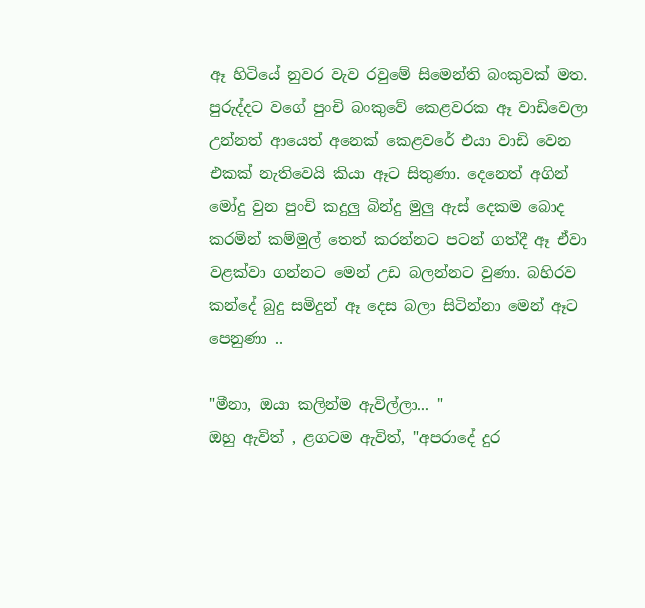ඈ හිටියේ නුවර වැව රවුමේ සිමෙන්ති බංකුවක් මත. පුරුද්දට වගේ පුංචි බංකුවේ කෙළවරක ඈ වාඩිවෙලා උන්නත් ආයෙත් අනෙක් කෙළවරේ එයා වාඩි වෙන එකක් නැතිවෙයි කියා ඈට සිතුණා. දෙනෙත් අගින් මෝදු වුන පුංචි කදුලු බින්දු මුලු ඇස් දෙකම බොද කරමින් කම්මුල් තෙත් කරන්නට පටන් ගත්දී ඈ ඒවා වළක්වා ගන්නට මෙන් උඩ බලන්නට වුණා. බහිරව කන්දේ බුදු සමිදුන් ඈ දෙස බලා සිටින්නා මෙන් ඈට පෙනුණා ..

"මීනා, ඔයා කලින්ම ඇවිල්ලා... "
ඔහු ඇවිත් , ළගටම ඇවිත්, "අපරාදේ දුර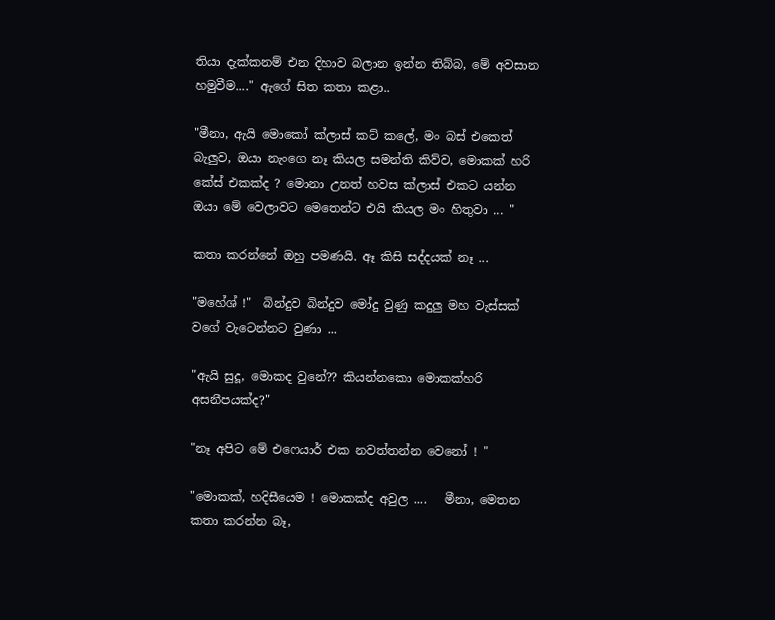තියා දැක්කනම් එන දිහාව බලාන ඉන්න තිබ්බ, මේ අවසාන හමුවීම...." ඇගේ සිත කතා කළා..

"මීනා, ඇයි මොකෝ ක්ලාස් කට් කලේ, මං බස් එකෙත් බැලුව, ඔයා නැංගෙ නෑ කියල සමන්ති කිව්ව, මොකක් හරි කේස් එකක්ද ? මොනා උනත් හවස ක්ලාස් එකට යන්න ඔයා මේ වෙලාවට මෙතෙන්ට එයි කියල මං හිතුවා ... "

කතා කරන්නේ ඔහු පමණයි. ඈ කිසි සද්දයක් නෑ ...

"මහේශ් !"  බින්දුව බින්දුව මෝදු වුණු කදුලු මහ වැස්සක් වගේ වැටෙන්නට වුණා ...

"ඇයි සුදූ, මොකද වුනේ?? කියන්නකො මොකක්හරි අසනීපයක්ද?"

"නෑ අපිට මේ එෆෙයාර් එක නවත්තන්න වෙනෝ ! "

"මොකක්, හදිසීයෙම ! මොකක්ද අවුල ....   මීනා, මෙතන කතා කරන්න බෑ,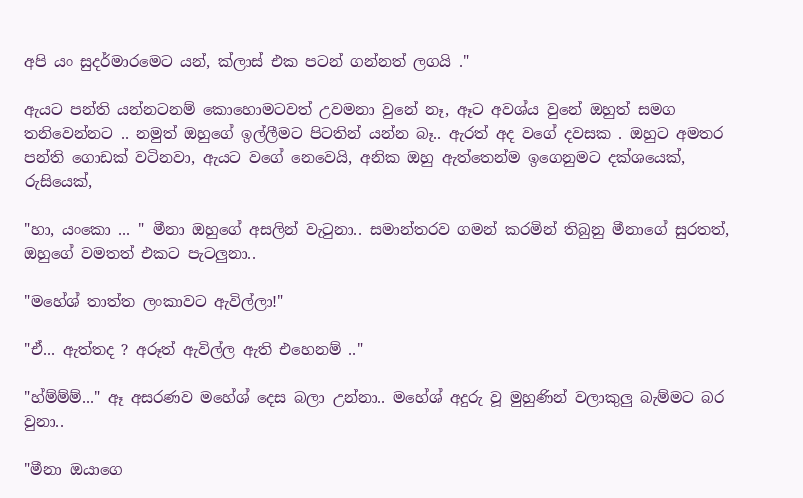අපි යං සුදර්මාරමෙට යන්, ක්ලාස් එක පටන් ගන්නත් ලගයි ."

ඇයට පන්ති යන්නටනම් කොහොමටවත් උවමනා වුනේ නෑ, ඈට අවශ්ය වුනේ ඔහුත් සමග තනිවෙන්නට .. නමුත් ඔහුගේ ඉල්ලීමට පිටතින් යන්න බෑ.. ඇරත් අද වගේ දවසක . ඔහුට අමතර පන්ති ගොඩක් වටිනවා, ඇයට වගේ නෙවෙයි, අනික ඔහු ඇත්තෙන්ම ඉගෙනුමට දක්ශයෙක්, රුසියෙක්,

"හා, යංකො ... " මීනා ඔහුගේ අසලින් වැ‍ටුනා.. සමාන්තරව ගමන් කරමින් තිබුනු මීනාගේ සුරතත්, ඔහුගේ වමතත් එකට පැටලුනා..

"මහේශ් තාත්ත ලංකාවට ඇවිල්ලා!"

"ඒ... ඇත්තද ? අරූත් ඇවිල්ල ඇති එහෙනම් .."

"හ්ම්ම්ම්..." ඈ අසරණව මහේශ් දෙස බලා උන්නා.. මහේශ් අදුරු වූ මුහුණින් වලාකුලු බැම්මට බර වුනා..

"මීනා ඔයාගෙ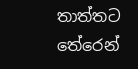තාත්තට තේරෙන්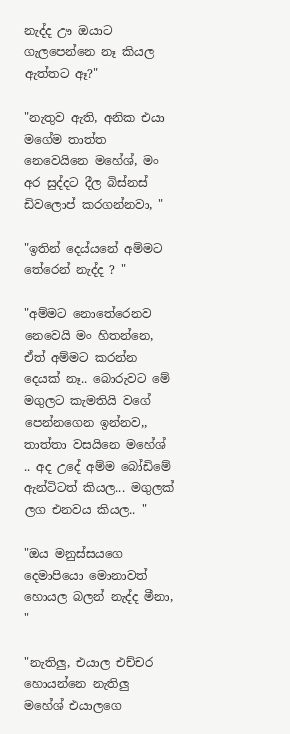නැද්ද ඌ ඔයාට ගැලපෙන්නෙ නෑ කියල ඇත්තට ඈ?"

"නැතුව ඇති, අනික එයා මගේම තාත්ත නෙවෙයිනෙ මහේශ්, මං අර සුද්දට දීල බිස්නස් ඩිවලොප් කරගන්නවා, "

"ඉතින් දෙය්යනේ අම්මට තේරෙන් නැද්ද ? "

"අම්මට නොතේරෙනව නෙවෙයි මං හිතන්නෙ, ඒත් අම්මට කරන්න දෙයක් නෑ.. බොරුවට මේ මගුලට කැමතියි වගේ පෙන්නගෙන ඉන්නව,, තාත්තා වසයිනෙ මහේශ් .. අද උදේ අම්ම බෝඩිමේ ඇන්ටිටත් කියල... මගුලක් ලග එනවය කියල.. "

"ඔය මනුස්සයගෙ දෙමාපියො මොනාවත් හොයල බලන් නැද්ද මීනා, "

"නැතිලු, එයාල එච්චර හොයන්නෙ නැතිලු මහේශ් එයාලගෙ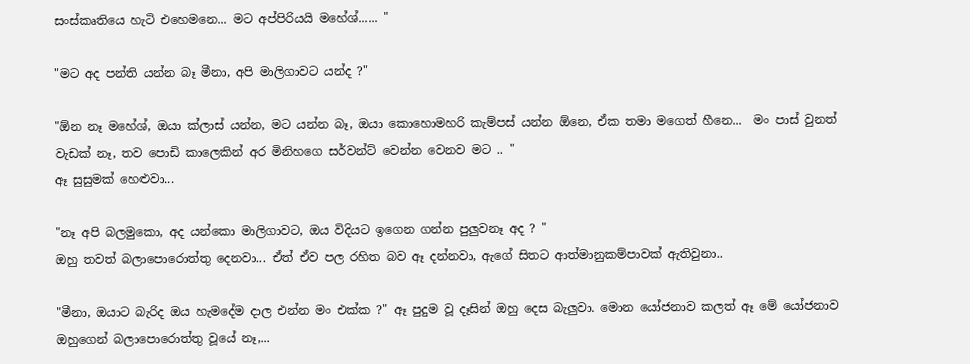සංස්කෘතියෙ හැටි එහෙමනෙ... මට අප්පිරියයි මහේශ්...... "

"මට අද පන්ති යන්න බෑ මීනා, අපි මාලිගාවට යන්ද ?"

"ඕන නෑ මහේශ්, ඔයා ක්ලාස් යන්න, මට යන්න බෑ, ඔයා කොහොමහරි කැම්පස් යන්න ඕනෙ, ඒක තමා මගෙත් හීනෙ...  මං පාස් වුනත් වැඩක් නෑ, තව පොඩි කාලෙකින් අර මිනිහගෙ සර්වන්ට් වෙන්න වෙනව මට .. "
ඈ සුසුමක් හෙළුවා...

"නෑ අපි බලමුකො, අද යන්කො මාලිගාවට, ඔය විදියට ඉගෙන ගන්න පුලුවනෑ අද ? "
ඔහු තවත් බලාපොරොත්තු දෙනවා... ඒත් ඒව පල රහිත බව ඈ දන්නවා, ඇගේ සිතට ආත්මානුකම්පාවක් ඇතිවුනා..

"මීනා, ඔයාට බැරිද ඔය හැමදේම දාල එන්න මං එක්ක ?" ඈ පුදුම වූ දෑසින් ඔහු දෙස බැලුවා. මොන යෝජනාව කලත් ඈ මේ යෝජනාව ඔහුගෙන් බලාපොරොත්තු වූයේ නෑ,...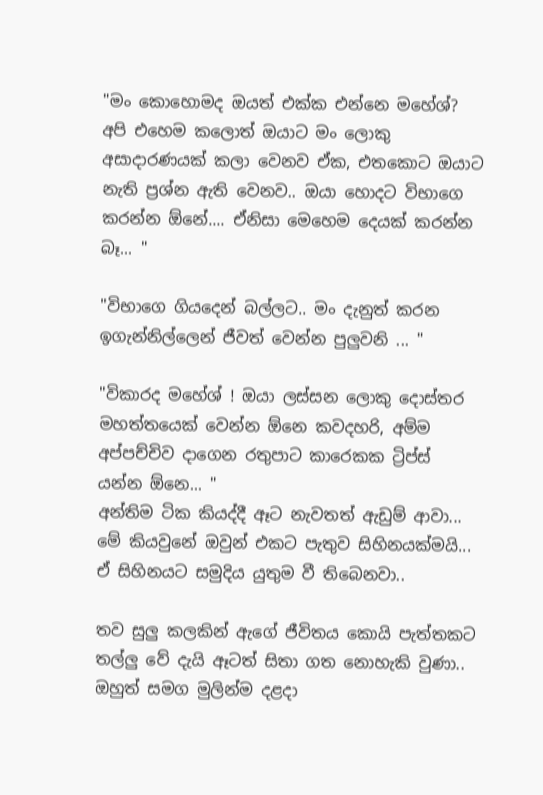"මං කොහොමද ඔයත් එක්ක එන්නෙ මහේශ්? අපි එහෙම කලොත් ඔයාට මං ලොකු අසාදාරණයක් කලා වෙනව ඒක, එතකොට ඔයාට නැති ප්‍රශ්න ඇති වෙනව.. ඔයා හොදට විභාගෙ කරන්න ඕනේ.... ඒනිසා මෙහෙම දෙයක් කරන්න බෑ... "

"විභාගෙ ගියදෙන් බල්ලට.. මං දැනුත් කරන ඉගැන්නිල්ලෙන් ජීවත් වෙන්න පුලුවනි ... "

"විකාරද මහේශ් ! ඔයා ලස්සන ලොකු දොස්තර මහත්තයෙක් වෙන්න ඕනෙ කවදහරි, අම්ම අප්පච්චිව දාගෙන රතුපාට කාරෙකක ට්‍රිප්ස් යන්න ඕනෙ... "
අන්තිම ටික කියද්දී ඈට නැවතත් ඇඩුම් ආවා... මේ කියවුනේ ඔවුන් එකට පැතුව සිහිනයක්මයි... ඒ සිහිනයට සමුදිය යුතුම වී තිබෙනවා..

තව සුලු කලකින් ඇගේ ජීවිතය කොයි පැත්තකට තල්ලු වේ දැයි ඈටත් සිතා ගත නොහැකි වුණා.. ඔහුත් සමග මුලින්ම දළදා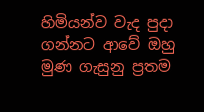හිමියන්ව වැද පුදා ගන්නට ආවේ ඔහු මුණ ගැසුනු ප්‍රතම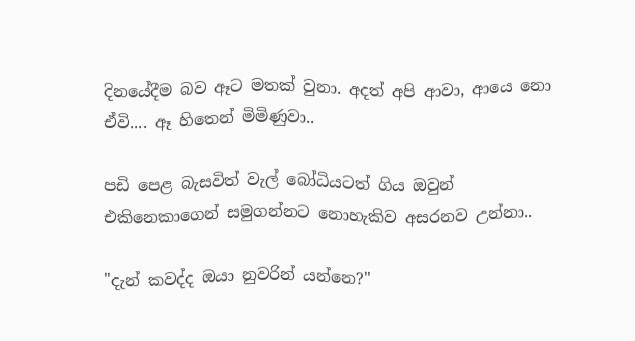දිනයේදීම බව ඈට මතක් වුනා. අදත් අපි ආවා, ආයෙ නො ඒවි.... ඈ හිතෙන් මිමිණුවා..

පඩි පෙළ බැසවිත් වැල් බෝධියටත් ගිය ඔවුන් එකිනෙකාගෙන් සමුගන්නට නොහැකිව අසරනව උන්නා..

"දැන් කවද්ද ඔයා නුවරින් යන්නෙ?"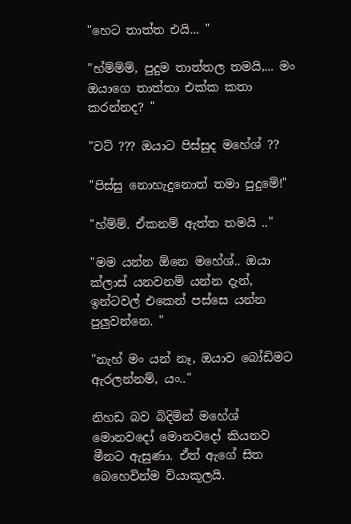"හෙට තාත්ත එයි... "

"හ්ම්ම්ම්, පුදුම තාත්තල තමයි,... මං ඔයාගෙ තාත්තා එක්ක කතා කරන්නද? "

"වට් ??? ඔයාට පිස්සුද මහේශ් ??

"පිස්සු නොහැදුනොත් තමා පුදුමේ!"

"හ්ම්ම්. ඒකනම් ඇත්ත තමයි .."

"මම යන්න ඕනෙ මහේශ්.. ඔයා ක්ලාස් යනවනම් යන්න දැන්, ඉන්ටවල් එකෙන් පස්සෙ යන්න පුලුවන්නෙ. "

"නැහ් මං යන් නෑ, ඔයාව බෝඩිමට ඇරලන්නම්, යං.."

නිහඩ බව බිදිමින් මහේශ් මොනවදෝ මොනවදෝ කියනව මීනට ඇසුණා. ඒත් ඇගේ සිත බෙහෙවින්ම ව්යාකූලයි.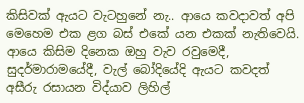කිසිවක් ඇයට වැටහුනේ නැ.. ආයෙ කවදාවත් අපි මෙහෙම එක ළග බස් එකේ යන එකක් නැතිවෙයි. ආයෙ කිසිම දිනෙක ඔහු වැව රවුමෙදී, සුදර්මාරාමයේදී, වැල් බෝදියේදි ඇයට කවදත් අසීරු රසායන විද්යාව ලිහිල්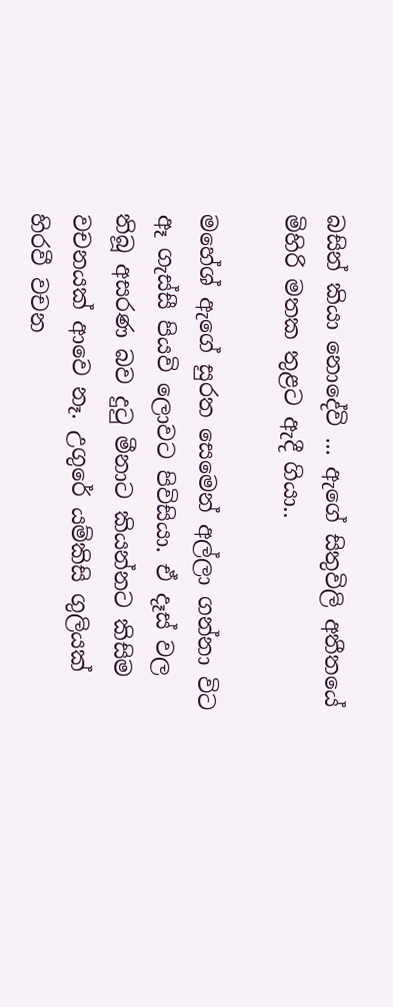බසින් කියා නොදේවි ... ඇගේ සිතුවිලි අතීතයේ මිහිරි මතක තුළට ඇදී ගියා..

මහේශ් ඇගේ සුරත සෙමෙන් අල්ලා ගන්නා විට ඈ ගැස්සී පියවි ලොවට පිවිසියා. ඒ දෑස් වල තිබූ අසරණ බව දු‍ටු මීනාට කියන්නට කිසිම වචනයක් ආවෙ නෑ. උගුරේ යම්කිසි ගුලියක් හිරවී වචන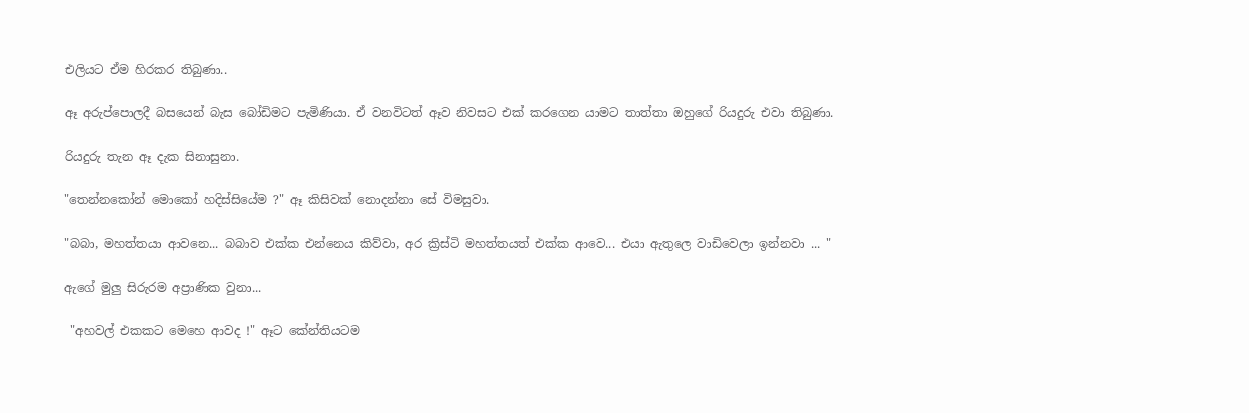එලියට ඒම හිරකර තිබුණා..

ඈ අරුප්පොලදී බසයෙන් බැස බෝඩිමට පැමිණියා. ඒ වනවිටත් ඈව නිවසට එක් කරගෙන යාමට තාත්තා ඔහුගේ රියදුරු එවා තිබුණා.

රියදුරු තැන ඈ දැක සිනාසුනා.

"තෙන්නකෝන් මොකෝ හදිස්සියේම ?" ඈ කිසිවක් නොදන්නා සේ විමසුවා.

"බබා, මහත්තයා ආවනෙ... බබාව එක්ක එන්නෙය කිව්වා, අර ක්‍රිස්ටි මහත්තයත් එක්ක ආවෙ... එයා ඇතුලෙ වාඩිවෙලා ඉන්නවා ... "

ඇගේ මුලු සිරුරම අප්‍රාණික වුනා...

 "අහවල් එකකට මෙහෙ ආවද !" ඈට කේන්තියටම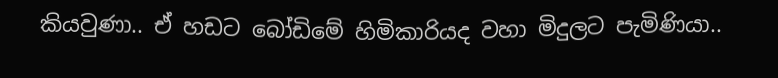කියවුණා.. ඒ හඩට බෝඩිමේ හිමිකාරියද වහා මිදුලට පැමිණියා..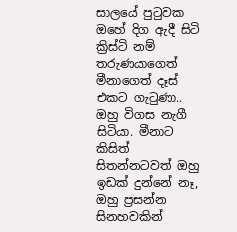සාලයේ පු‍ටුවක ඔහේ දිග ඇදී සිටි ක්‍රිස්ටි නම් තරුණයාගෙත් මීනාගෙත් දෑස් එකට ගැ‍ටුණා.. ඔහු විගස නැගී සිටියා. මීනාට කිසිත් සිතන්නටවත් ඔහු ඉඩක් දුන්නේ නෑ, ඔහු ප්‍රසන්න සිනහවකින්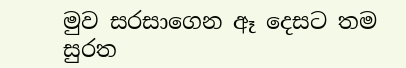මුව සරසාගෙන ඈ දෙසට තම සුරත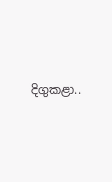දිගුකළා..